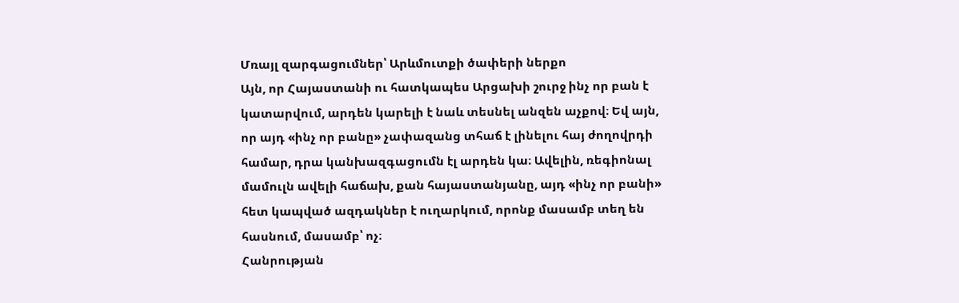Մռայլ զարգացումներ՝ Արևմուտքի ծափերի ներքո
Այն, որ Հայաստանի ու հատկապես Արցախի շուրջ ինչ որ բան է կատարվում, արդեն կարելի է նաև տեսնել անզեն աչքով։ Եվ այն, որ այդ «ինչ որ բանը» չափազանց տհաճ է լինելու հայ ժողովրդի համար, դրա կանխազգացումն էլ արդեն կա։ Ավելին, ռեգիոնալ մամուլն ավելի հաճախ, քան հայաստանյանը, այդ «ինչ որ բանի» հետ կապված ազդակներ է ուղարկում, որոնք մասամբ տեղ են հասնում, մասամբ՝ ոչ։
Հանրության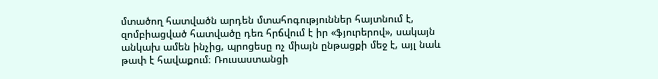մտածող հատվածն արդեն մտահոգություններ հայտնում է, զոմբիացված հատվածը դեռ հրճվում է իր «ֆյուրերով», սակայն անկախ ամեն ինչից, պրոցեսը ոչ միայն ընթացքի մեջ է, այլ նաև թափ է հավաքում։ Ռուսաստանցի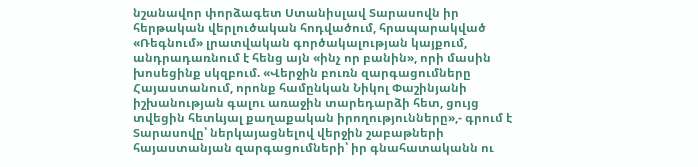նշանավոր փորձագետ Ստանիսլավ Տարասովն իր հերթական վերլուծական հոդվածում, հրապարակված «Ռեգնում» լրատվական գործակալության կայքում, անդրադառնում է հենց այն «ինչ որ բանին», որի մասին խոսեցինք սկզբում. «Վերջին բուռն զարգացումները Հայաստանում, որոնք համընկան Նիկոլ Փաշինյանի իշխանության գալու առաջին տարեդարձի հետ, ցույց տվեցին հետևյալ քաղաքական իրողությունները»,- գրում է Տարասովը՝ ներկայացնելով վերջին շաբաթների հայաստանյան զարգացումների՝ իր գնահատականն ու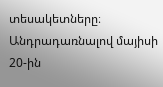տեսակետները։
Անդրադառնալով մայիսի 20-ին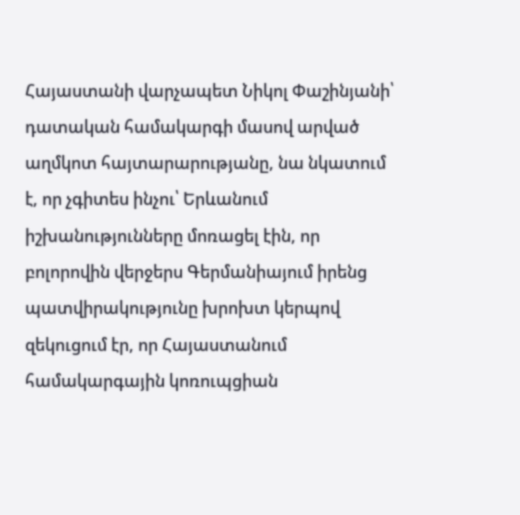Հայաստանի վարչապետ Նիկոլ Փաշինյանի՝ դատական համակարգի մասով արված աղմկոտ հայտարարությանը, նա նկատում է, որ չգիտես ինչու՝ Երևանում իշխանությունները մոռացել էին, որ բոլորովին վերջերս Գերմանիայում իրենց պատվիրակությունը խրոխտ կերպով զեկուցում էր, որ Հայաստանում համակարգային կոռուպցիան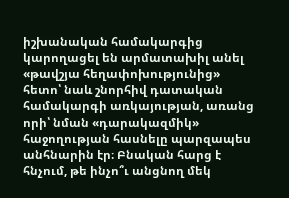իշխանական համակարգից կարողացել են արմատախիլ անել «թավշյա հեղափոխությունից» հետո՝ նաև շնորհիվ դատական համակարգի առկայության, առանց որի՝ նման «դարակազմիկ» հաջողության հասնելը պարզապես անհնարին էր։ Բնական հարց է հնչում, թե ինչո՞ւ անցնող մեկ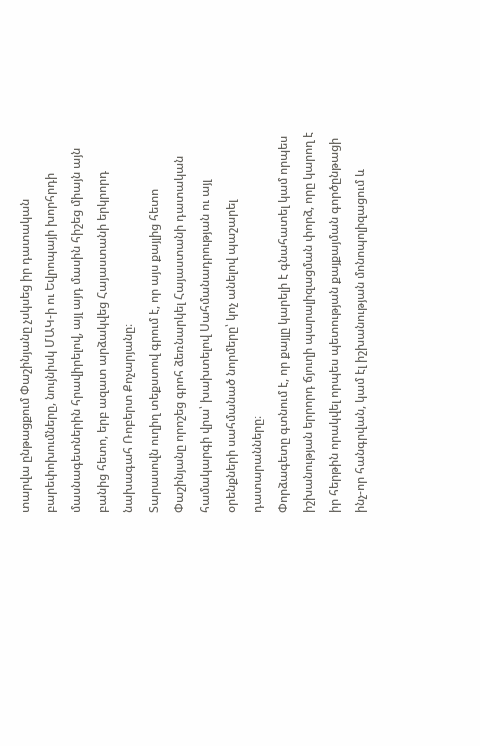տարվա ընթացքում Փաշինյանը չսկսեց իր դատական բարեփոխումները, նույնիսկ ՄԱԿ-ի ու Եվրոպայի խորհրդի մասնագետներին հրավիրելով, այլ այդ մասին հիշեց միայն այն բանից հետո, երբ ազատ արձակվեց Հայաստանի երկրորդ նախագահ Ռոբերտ Քոչարյանը։
Տարասովն ուղիղ տեքստով գրում է, որ այս քայլից հետո Փաշինյանը որոշեց գրոհ ձեռնարկել Հայաստանի դատական համակարգի վրա՝ խախտելով Սահմանադրության ու այլ օրենքների սահմանած նորմերը՝ կոչ անելով պաշարել դատարանները։
Փորձագետը գտնում է, որ քայլը կարելի է գնահատել կամ որպես իշխանության երրորդ ճյուղի պարալիզացման փորձ, որը կարող է իր հերթին որակվել որպես պետության քայքայման գործընթացի ինչ-որ հանգրվան, կամ էլ իշխանության մոնոպոլիզացում և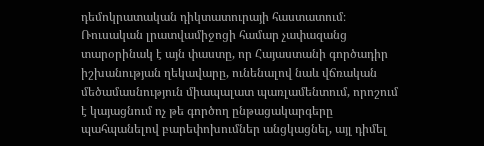դեմոկրատական դիկտատուրայի հաստատում։
Ռուսական լրատվամիջոցի համար չափազանց տարօրինակ է այն փաստը, որ Հայաստանի գործադիր իշխանության ղեկավարը, ունենալով նաև վճռական մեծամասնություն միապալատ պառլամենտում, որոշում է կայացնում ոչ թե գործող ընթացակարգերը պահպանելով բարեփոխումներ անցկացնել, այլ դիմել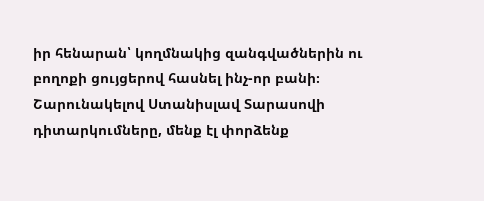իր հենարան՝ կողմնակից զանգվածներին ու բողոքի ցույցերով հասնել ինչ-որ բանի։
Շարունակելով Ստանիսլավ Տարասովի դիտարկումները, մենք էլ փորձենք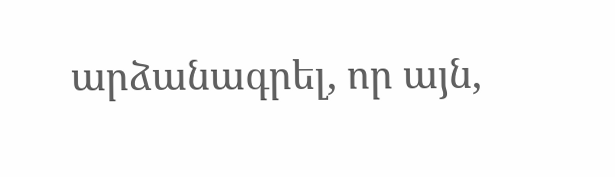արձանագրել, որ այն,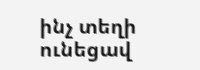ինչ տեղի ունեցավ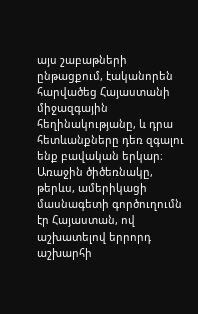այս շաբաթների ընթացքում, էականորեն հարվածեց Հայաստանի միջազգային հեղինակությանը, և դրա հետևանքները դեռ զգալու ենք բավական երկար։ Առաջին ծիծեռնակը, թերևս, ամերիկացի մասնագետի գործուղումն էր Հայաստան, ով աշխատելով երրորդ աշխարհի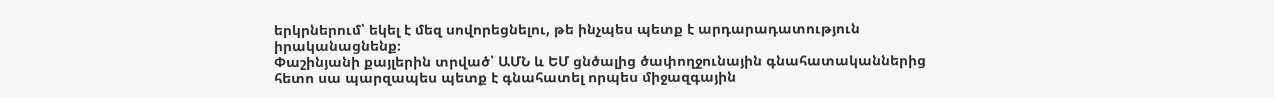երկրներում՝ եկել է մեզ սովորեցնելու, թե ինչպես պետք է արդարադատություն իրականացնենք։
Փաշինյանի քայլերին տրված՝ ԱՄՆ և ԵՄ ցնծալից ծափողջունային գնահատականներից հետո սա պարզապես պետք է գնահատել որպես միջազգային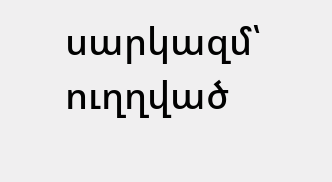սարկազմ՝ ուղղված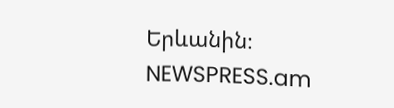Երևանին։
NEWSPRESS.am